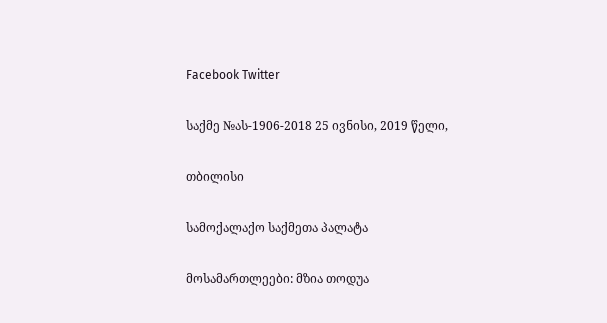Facebook Twitter

საქმე №ას-1906-2018 25 ივნისი, 2019 წელი,

თბილისი

სამოქალაქო საქმეთა პალატა

მოსამართლეები: მზია თოდუა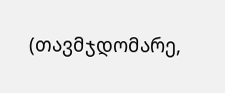(თავმჯდომარე,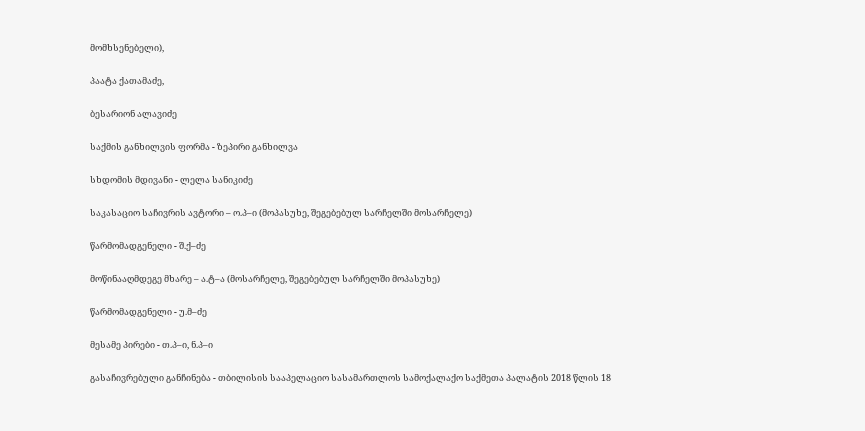მომხსენებელი),

პაატა ქათამაძე,

ბესარიონ ალავიძე

საქმის განხილვის ფორმა - ზეპირი განხილვა

სხდომის მდივანი - ლელა სანიკიძე

საკასაციო საჩივრის ავტორი – ო.პ–ი (მოპასუხე, შეგებებულ სარჩელში მოსარჩელე)

წარმომადგენელი - შ.ქ–ძე

მოწინააღმდეგე მხარე – ა.ტ–ა (მოსარჩელე, შეგებებულ სარჩელში მოპასუხე)

წარმომადგენელი - უ.მ–ძე

მესამე პირები - თ.პ–ი, ნ.პ–ი

გასაჩივრებული განჩინება - თბილისის სააპელაციო სასამართლოს სამოქალაქო საქმეთა პალატის 2018 წლის 18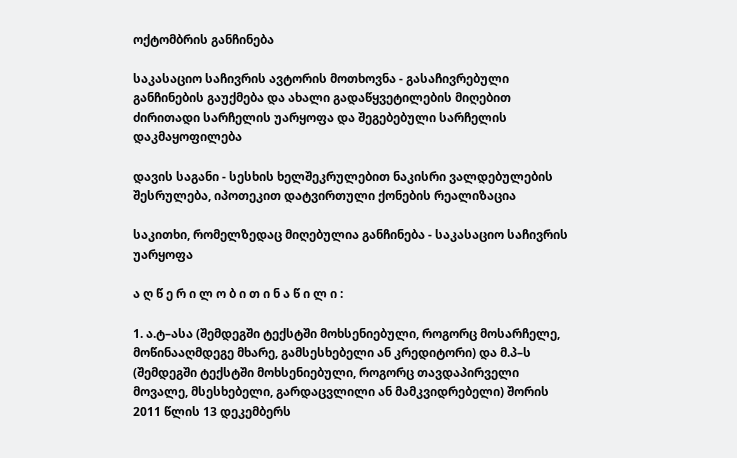ოქტომბრის განჩინება

საკასაციო საჩივრის ავტორის მოთხოვნა - გასაჩივრებული განჩინების გაუქმება და ახალი გადაწყვეტილების მიღებით ძირითადი სარჩელის უარყოფა და შეგებებული სარჩელის დაკმაყოფილება

დავის საგანი - სესხის ხელშეკრულებით ნაკისრი ვალდებულების შესრულება, იპოთეკით დატვირთული ქონების რეალიზაცია

საკითხი, რომელზედაც მიღებულია განჩინება - საკასაციო საჩივრის უარყოფა

ა ღ წ ე რ ი ლ ო ბ ი თ ი ნ ა წ ი ლ ი :

1. ა.ტ–ასა (შემდეგში ტექსტში მოხსენიებული, როგორც მოსარჩელე, მოწინააღმდეგე მხარე, გამსესხებელი ან კრედიტორი) და მ.პ–ს (შემდეგში ტექსტში მოხსენიებული, როგორც თავდაპირველი მოვალე, მსესხებელი, გარდაცვლილი ან მამკვიდრებელი) შორის 2011 წლის 13 დეკემბერს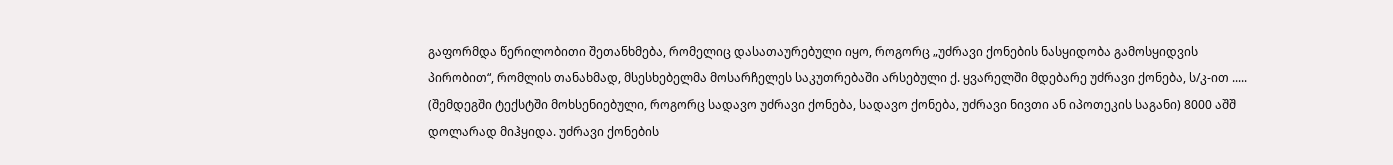გაფორმდა წერილობითი შეთანხმება, რომელიც დასათაურებული იყო, როგორც „უძრავი ქონების ნასყიდობა გამოსყიდვის პირობით“, რომლის თანახმად, მსესხებელმა მოსარჩელეს საკუთრებაში არსებული ქ. ყვარელში მდებარე უძრავი ქონება, ს/კ-ით ..... (შემდეგში ტექსტში მოხსენიებული, როგორც სადავო უძრავი ქონება, სადავო ქონება, უძრავი ნივთი ან იპოთეკის საგანი) 8000 აშშ დოლარად მიჰყიდა. უძრავი ქონების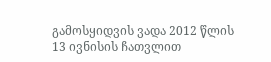გამოსყიდვის ვადა 2012 წლის 13 ივნისის ჩათვლით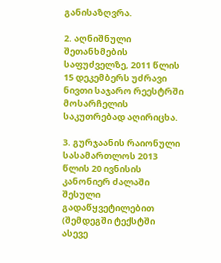განისაზღვრა.

2. აღნიშნული შეთანხმების საფუძველზე, 2011 წლის 15 დეკემბერს უძრავი ნივთი საჯარო რეესტრში მოსარჩელის საკუთრებად აღირიცხა.

3. გურჯაანის რაიონული სასამართლოს 2013 წლის 20 ივნისის კანონიერ ძალაში შესული გადაწყვეტილებით (შემდეგში ტექსტში ასევე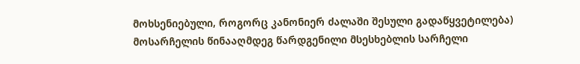მოხსენიებული, როგორც კანონიერ ძალაში შესული გადაწყვეტილება) მოსარჩელის წინააღმდეგ წარდგენილი მსესხებლის სარჩელი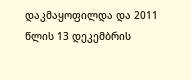დაკმაყოფილდა და 2011 წლის 13 დეკემბრის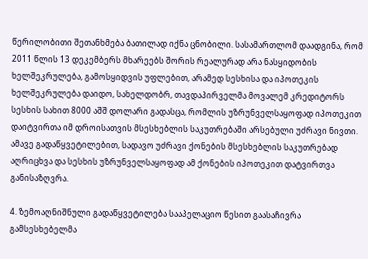წერილობითი შეთანხმება ბათილად იქნა ცნობილი. სასამართლომ დაადგინა, რომ 2011 წლის 13 დეკემბერს მხარეებს შორის რეალურად არა ნასყიდობის ხელშეკრულება, გამოსყიდვის უფლებით, არამედ სესხისა და იპოთეკის ხელშეკრულება დაიდო, სახელდობრ, თავდაპირველმა მოვალემ კრედიტორს სესხის სახით 8000 აშშ დოლარი გადასცა, რომლის უზრუნველსაყოფად იპოთეკით დაიტვირთა იმ დროისათვის მსესხებლის საკუთრებაში არსებული უძრავი ნივთი. ამავე გადაწყვეტილებით, სადავო უძრავი ქონების მსესხებლის საკუთრებად აღრიცხვა და სესხის უზრუნველსაყოფად ამ ქონების იპოთეკით დატვირთვა განისაზღვრა.

4. ზემოაღნიშნული გადაწყვეტილება სააპელაციო წესით გაასაჩივრა გამსესხებელმა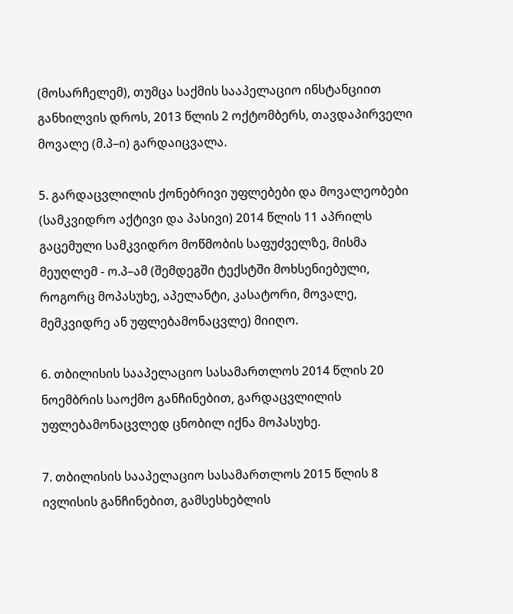(მოსარჩელემ), თუმცა საქმის სააპელაციო ინსტანციით განხილვის დროს, 2013 წლის 2 ოქტომბერს, თავდაპირველი მოვალე (მ.პ–ი) გარდაიცვალა.

5. გარდაცვლილის ქონებრივი უფლებები და მოვალეობები (სამკვიდრო აქტივი და პასივი) 2014 წლის 11 აპრილს გაცემული სამკვიდრო მოწმობის საფუძველზე, მისმა მეუღლემ - ო.პ–ამ (შემდეგში ტექსტში მოხსენიებული, როგორც მოპასუხე, აპელანტი, კასატორი, მოვალე, მემკვიდრე ან უფლებამონაცვლე) მიიღო.

6. თბილისის სააპელაციო სასამართლოს 2014 წლის 20 ნოემბრის საოქმო განჩინებით, გარდაცვლილის უფლებამონაცვლედ ცნობილ იქნა მოპასუხე.

7. თბილისის სააპელაციო სასამართლოს 2015 წლის 8 ივლისის განჩინებით, გამსესხებლის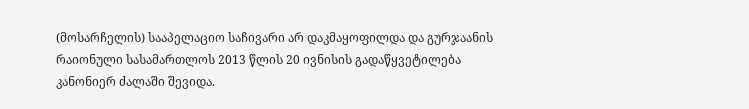(მოსარჩელის) სააპელაციო საჩივარი არ დაკმაყოფილდა და გურჯაანის რაიონული სასამართლოს 2013 წლის 20 ივნისის გადაწყვეტილება კანონიერ ძალაში შევიდა.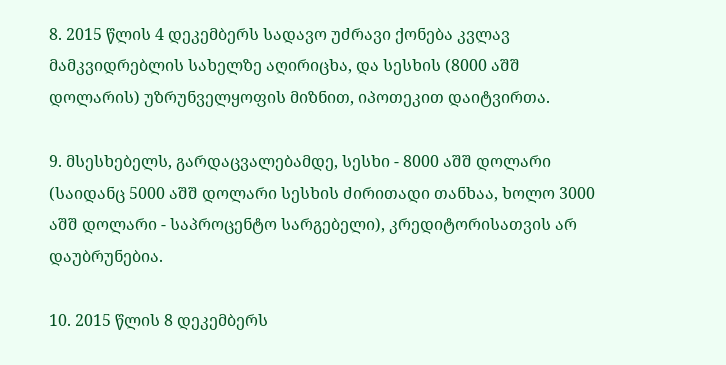8. 2015 წლის 4 დეკემბერს სადავო უძრავი ქონება კვლავ მამკვიდრებლის სახელზე აღირიცხა, და სესხის (8000 აშშ დოლარის) უზრუნველყოფის მიზნით, იპოთეკით დაიტვირთა.

9. მსესხებელს, გარდაცვალებამდე, სესხი - 8000 აშშ დოლარი (საიდანც 5000 აშშ დოლარი სესხის ძირითადი თანხაა, ხოლო 3000 აშშ დოლარი - საპროცენტო სარგებელი), კრედიტორისათვის არ დაუბრუნებია.

10. 2015 წლის 8 დეკემბერს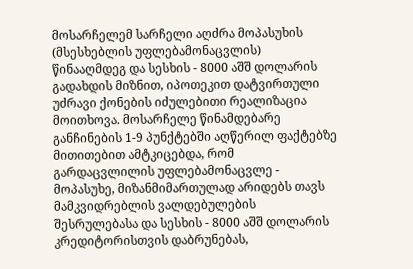მოსარჩელემ სარჩელი აღძრა მოპასუხის (მსესხებლის უფლებამონაცვლის) წინააღმდეგ და სესხის - 8000 აშშ დოლარის გადახდის მიზნით, იპოთეკით დატვირთული უძრავი ქონების იძულებითი რეალიზაცია მოითხოვა. მოსარჩელე წინამდებარე განჩინების 1-9 პუნქტებში აღწერილ ფაქტებზე მითითებით ამტკიცებდა, რომ გარდაცვლილის უფლებამონაცვლე - მოპასუხე, მიზანმიმართულად არიდებს თავს მამკვიდრებლის ვალდებულების შესრულებასა და სესხის - 8000 აშშ დოლარის კრედიტორისთვის დაბრუნებას,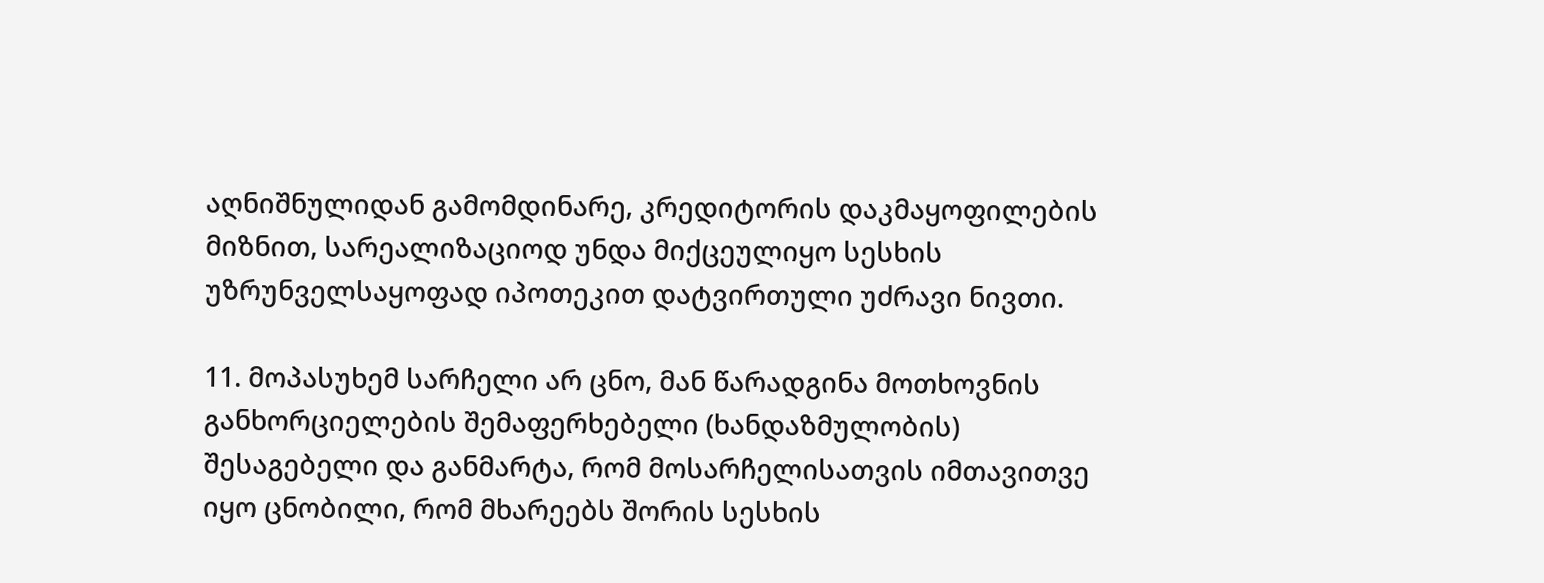აღნიშნულიდან გამომდინარე, კრედიტორის დაკმაყოფილების მიზნით, სარეალიზაციოდ უნდა მიქცეულიყო სესხის უზრუნველსაყოფად იპოთეკით დატვირთული უძრავი ნივთი.

11. მოპასუხემ სარჩელი არ ცნო, მან წარადგინა მოთხოვნის განხორციელების შემაფერხებელი (ხანდაზმულობის) შესაგებელი და განმარტა, რომ მოსარჩელისათვის იმთავითვე იყო ცნობილი, რომ მხარეებს შორის სესხის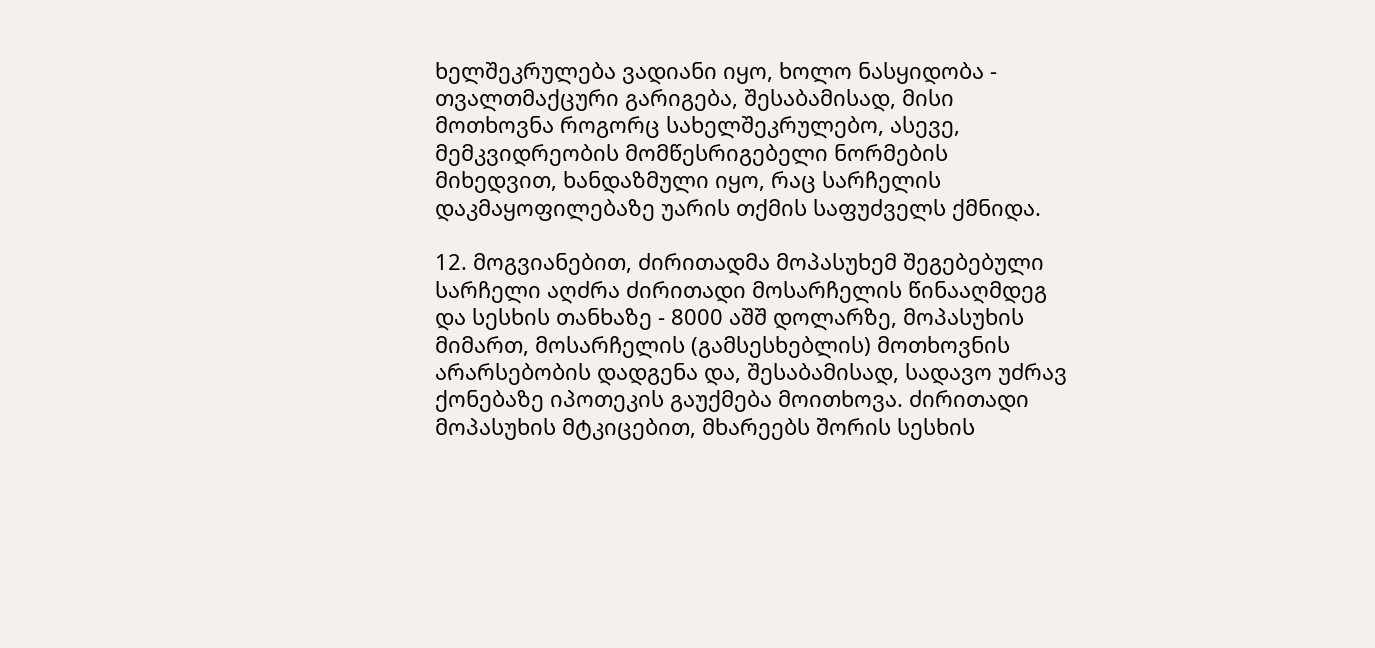ხელშეკრულება ვადიანი იყო, ხოლო ნასყიდობა - თვალთმაქცური გარიგება, შესაბამისად, მისი მოთხოვნა როგორც სახელშეკრულებო, ასევე, მემკვიდრეობის მომწესრიგებელი ნორმების მიხედვით, ხანდაზმული იყო, რაც სარჩელის დაკმაყოფილებაზე უარის თქმის საფუძველს ქმნიდა.

12. მოგვიანებით, ძირითადმა მოპასუხემ შეგებებული სარჩელი აღძრა ძირითადი მოსარჩელის წინააღმდეგ და სესხის თანხაზე - 8000 აშშ დოლარზე, მოპასუხის მიმართ, მოსარჩელის (გამსესხებლის) მოთხოვნის არარსებობის დადგენა და, შესაბამისად, სადავო უძრავ ქონებაზე იპოთეკის გაუქმება მოითხოვა. ძირითადი მოპასუხის მტკიცებით, მხარეებს შორის სესხის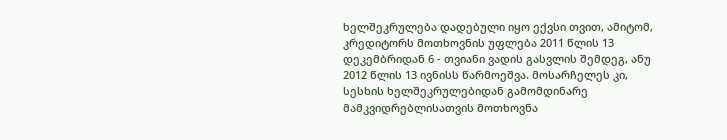ხელშეკრულება დადებული იყო ექვსი თვით, ამიტომ, კრედიტორს მოთხოვნის უფლება 2011 წლის 13 დეკემბრიდან 6 - თვიანი ვადის გასვლის შემდეგ, ანუ 2012 წლის 13 ივნისს წარმოეშვა. მოსარჩელეს კი, სესხის ხელშეკრულებიდან გამომდინარე მამკვიდრებლისათვის მოთხოვნა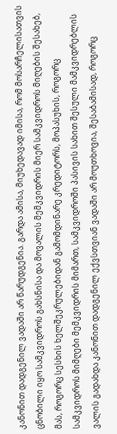კანონით დადგენილ ვადაში არ წარუდგენია. გარდა ამისა, მიუხედავად იმისა, რომ მოსარჩელისათვის ცნობილი იყო სამკვიდროს გახსნისა და მოვალის მემკვიდრის მიერ სამკვიდროს მიღების შესახებ, მას, როგორც სესხის ხელშეკრულებიდან გამომდინარე კრედიტორს, მოპასუხის, როგორც სამკვიდროს მიმღები მემკვიდრის მიმართ, სამკვიდროში პასივის სახით შესული მამკვიდრებლის ვალის გადახდა კანონით დადგენილ ექვსთვიან ვადაში არ მოუთხოვია, შესაბამისად, როგორც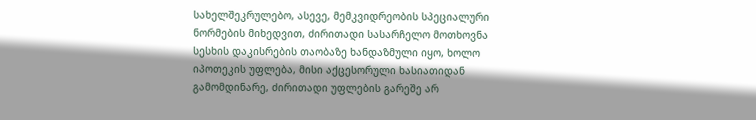სახელშეკრულებო, ასევე, მემკვიდრეობის სპეციალური ნორმების მიხედვით, ძირითადი სასარჩელო მოთხოვნა სესხის დაკისრების თაობაზე ხანდაზმული იყო, ხოლო იპოთეკის უფლება, მისი აქცესორული ხასიათიდან გამომდინარე, ძირითადი უფლების გარეშე არ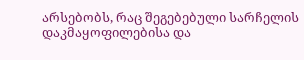არსებობს, რაც შეგებებული სარჩელის დაკმაყოფილებისა და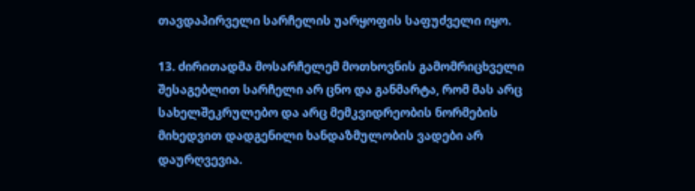თავდაპირველი სარჩელის უარყოფის საფუძველი იყო.

13. ძირითადმა მოსარჩელემ მოთხოვნის გამომრიცხველი შესაგებლით სარჩელი არ ცნო და განმარტა, რომ მას არც სახელშეკრულებო და არც მემკვიდრეობის ნორმების მიხედვით დადგენილი ხანდაზმულობის ვადები არ დაურღვევია.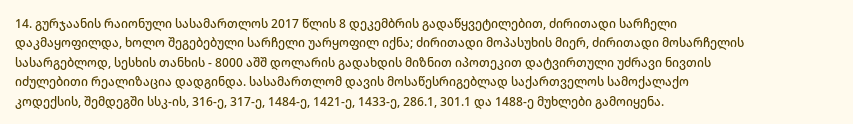14. გურჯაანის რაიონული სასამართლოს 2017 წლის 8 დეკემბრის გადაწყვეტილებით, ძირითადი სარჩელი დაკმაყოფილდა, ხოლო შეგებებული სარჩელი უარყოფილ იქნა; ძირითადი მოპასუხის მიერ, ძირითადი მოსარჩელის სასარგებლოდ, სესხის თანხის - 8000 აშშ დოლარის გადახდის მიზნით იპოთეკით დატვირთული უძრავი ნივთის იძულებითი რეალიზაცია დადგინდა. სასამართლომ დავის მოსაწესრიგებლად საქართველოს სამოქალაქო კოდექსის, შემდეგში სსკ-ის, 316-ე, 317-ე, 1484-ე, 1421-ე, 1433-ე, 286.1, 301.1 და 1488-ე მუხლები გამოიყენა.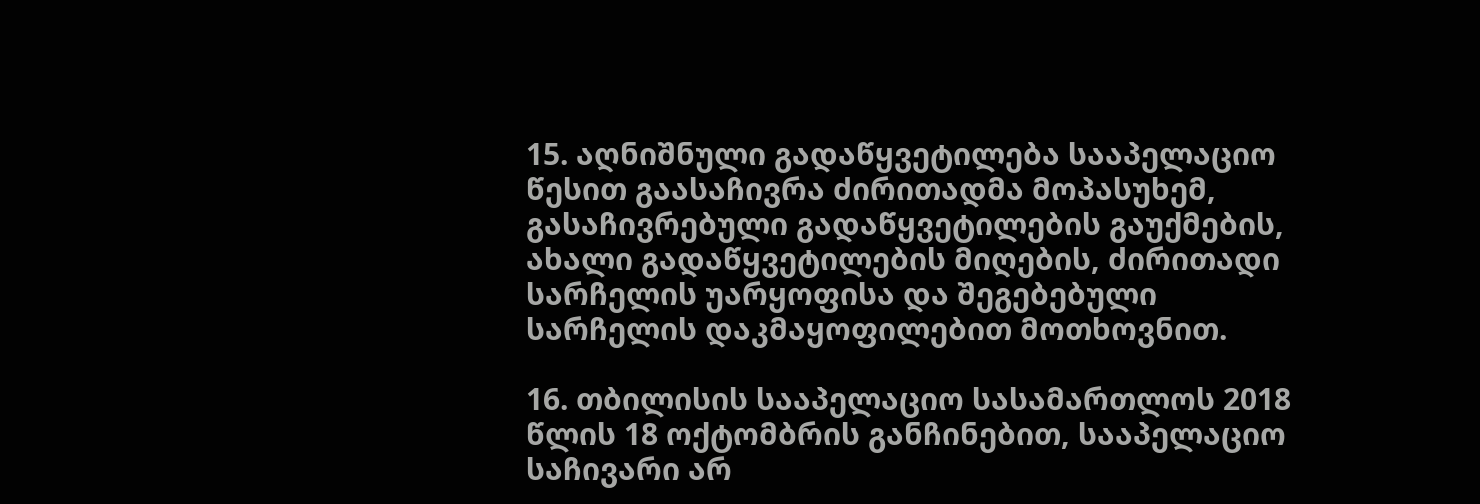15. აღნიშნული გადაწყვეტილება სააპელაციო წესით გაასაჩივრა ძირითადმა მოპასუხემ, გასაჩივრებული გადაწყვეტილების გაუქმების, ახალი გადაწყვეტილების მიღების, ძირითადი სარჩელის უარყოფისა და შეგებებული სარჩელის დაკმაყოფილებით მოთხოვნით.

16. თბილისის სააპელაციო სასამართლოს 2018 წლის 18 ოქტომბრის განჩინებით, სააპელაციო საჩივარი არ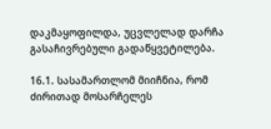დაკმაყოფილდა, უცვლელად დარჩა გასაჩივრებული გადაწყვეტილება.

16.1. სასამართლომ მიიჩნია, რომ ძირითად მოსარჩელეს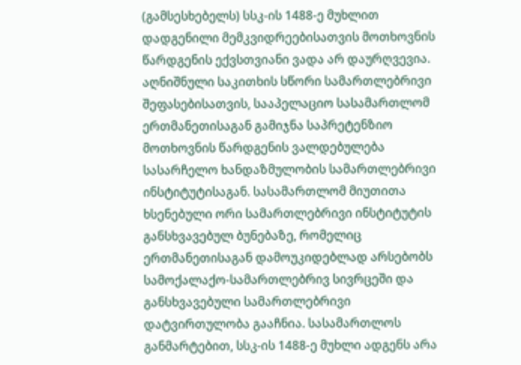(გამსესხებელს) სსკ-ის 1488-ე მუხლით დადგენილი მემკვიდრეებისათვის მოთხოვნის წარდგენის ექვსთვიანი ვადა არ დაურღვევია. აღნიშნული საკითხის სწორი სამართლებრივი შეფასებისათვის, სააპელაციო სასამართლომ ერთმანეთისაგან გამიჯნა საპრეტენზიო მოთხოვნის წარდგენის ვალდებულება სასარჩელო ხანდაზმულობის სამართლებრივი ინსტიტუტისაგან. სასამართლომ მიუთითა ხსენებული ორი სამართლებრივი ინსტიტუტის განსხვავებულ ბუნებაზე, რომელიც ერთმანეთისაგან დამოუკიდებლად არსებობს სამოქალაქო-სამართლებრივ სივრცეში და განსხვავებული სამართლებრივი დატვირთულობა გააჩნია. სასამართლოს განმარტებით, სსკ-ის 1488-ე მუხლი ადგენს არა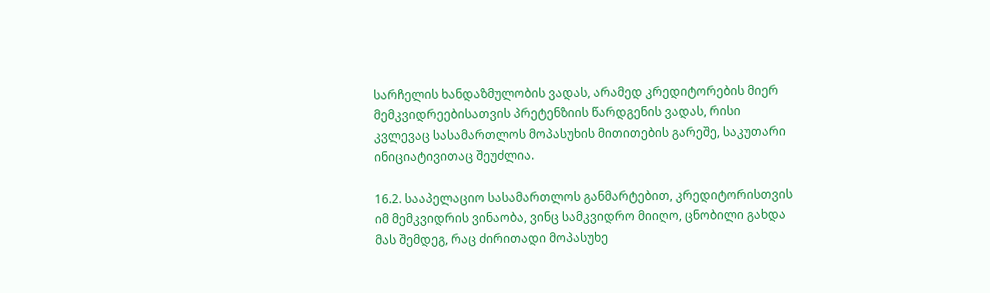სარჩელის ხანდაზმულობის ვადას, არამედ კრედიტორების მიერ მემკვიდრეებისათვის პრეტენზიის წარდგენის ვადას, რისი კვლევაც სასამართლოს მოპასუხის მითითების გარეშე, საკუთარი ინიციატივითაც შეუძლია.

16.2. სააპელაციო სასამართლოს განმარტებით, კრედიტორისთვის იმ მემკვიდრის ვინაობა, ვინც სამკვიდრო მიიღო, ცნობილი გახდა მას შემდეგ, რაც ძირითადი მოპასუხე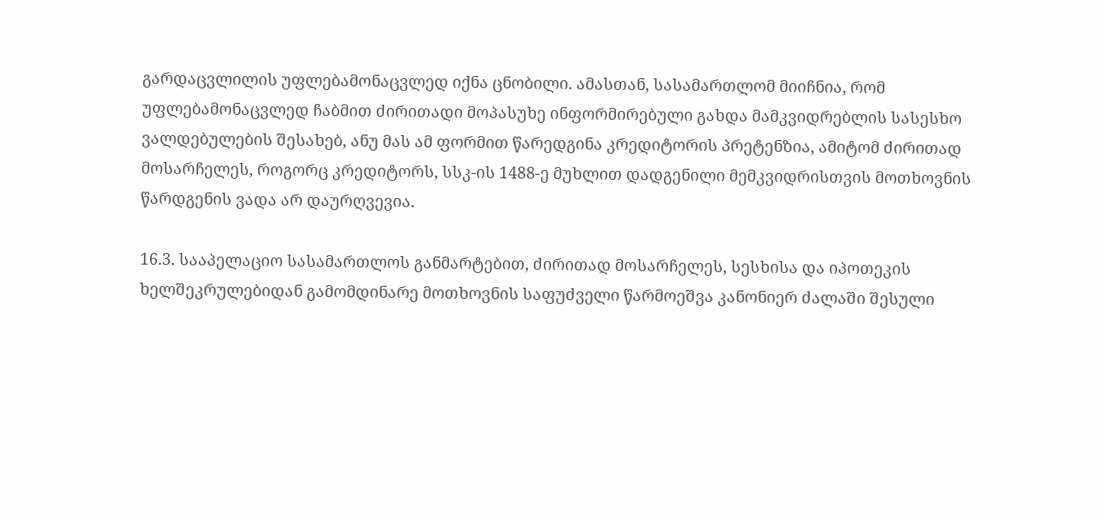გარდაცვლილის უფლებამონაცვლედ იქნა ცნობილი. ამასთან, სასამართლომ მიიჩნია, რომ უფლებამონაცვლედ ჩაბმით ძირითადი მოპასუხე ინფორმირებული გახდა მამკვიდრებლის სასესხო ვალდებულების შესახებ, ანუ მას ამ ფორმით წარედგინა კრედიტორის პრეტენზია, ამიტომ ძირითად მოსარჩელეს, როგორც კრედიტორს, სსკ-ის 1488-ე მუხლით დადგენილი მემკვიდრისთვის მოთხოვნის წარდგენის ვადა არ დაურღვევია.

16.3. სააპელაციო სასამართლოს განმარტებით, ძირითად მოსარჩელეს, სესხისა და იპოთეკის ხელშეკრულებიდან გამომდინარე მოთხოვნის საფუძველი წარმოეშვა კანონიერ ძალაში შესული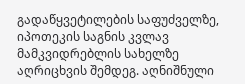გადაწყვეტილების საფუძველზე, იპოთეკის საგნის კვლავ მამკვიდრებლის სახელზე აღრიცხვის შემდეგ. აღნიშნული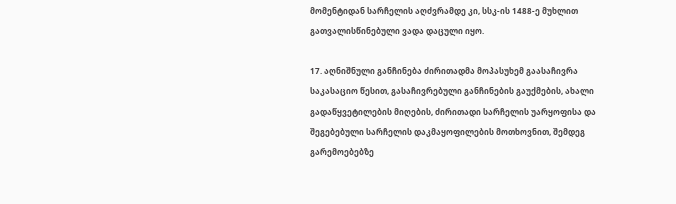მომენტიდან სარჩელის აღძვრამდე კი, სსკ-ის 1488-ე მუხლით გათვალისწინებული ვადა დაცული იყო.

17. აღნიშნული განჩინება ძირითადმა მოპასუხემ გაასაჩივრა საკასაციო წესით, გასაჩივრებული განჩინების გაუქმების, ახალი გადაწყვეტილების მიღების, ძირითადი სარჩელის უარყოფისა და შეგებებული სარჩელის დაკმაყოფილების მოთხოვნით, შემდეგ გარემოებებზე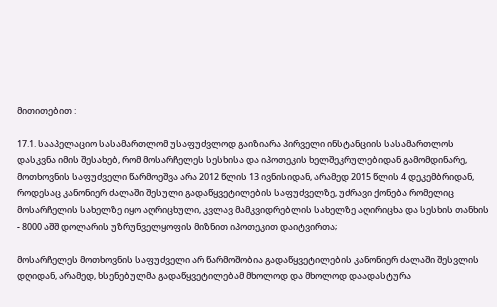მითითებით :

17.1. სააპელაციო სასამართლომ უსაფუძვლოდ გაიზიარა პირველი ინსტანციის სასამართლოს დასკვნა იმის შესახებ, რომ მოსარჩელეს სესხისა და იპოთეკის ხელშეკრულებიდან გამომდინარე, მოთხოვნის საფუძველი წარმოეშვა არა 2012 წლის 13 ივნისიდან, არამედ 2015 წლის 4 დეკემბრიდან, როდესაც კანონიერ ძალაში შესული გადაწყვეტილების საფუძველზე, უძრავი ქონება რომელიც მოსარჩელის სახელზე იყო აღრიცხული, კვლავ მამკვიდრებლის სახელზე აღირიცხა და სესხის თანხის - 8000 აშშ დოლარის უზრუნველყოფის მიზნით იპოთეკით დაიტვირთა;

მოსარჩელეს მოთხოვნის საფუძველი არ წარმოშობია გადაწყვეტილების კანონიერ ძალაში შესვლის დღიდან, არამედ, ხსენებულმა გადაწყვეტილებამ მხოლოდ და მხოლოდ დაადასტურა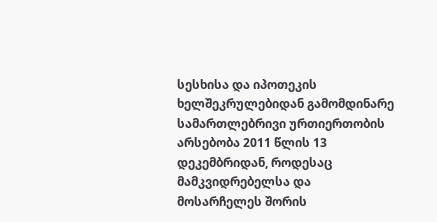სესხისა და იპოთეკის ხელშეკრულებიდან გამომდინარე სამართლებრივი ურთიერთობის არსებობა 2011 წლის 13 დეკემბრიდან, როდესაც მამკვიდრებელსა და მოსარჩელეს შორის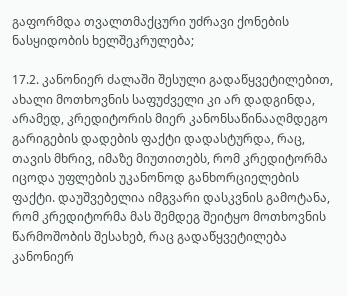გაფორმდა თვალთმაქცური უძრავი ქონების ნასყიდობის ხელშეკრულება;

17.2. კანონიერ ძალაში შესული გადაწყვეტილებით, ახალი მოთხოვნის საფუძველი კი არ დადგინდა, არამედ, კრედიტორის მიერ კანონსაწინააღმდეგო გარიგების დადების ფაქტი დადასტურდა, რაც, თავის მხრივ, იმაზე მიუთითებს, რომ კრედიტორმა იცოდა უფლების უკანონოდ განხორციელების ფაქტი. დაუშვებელია იმგვარი დასკვნის გამოტანა, რომ კრედიტორმა მას შემდეგ შეიტყო მოთხოვნის წარმოშობის შესახებ, რაც გადაწყვეტილება კანონიერ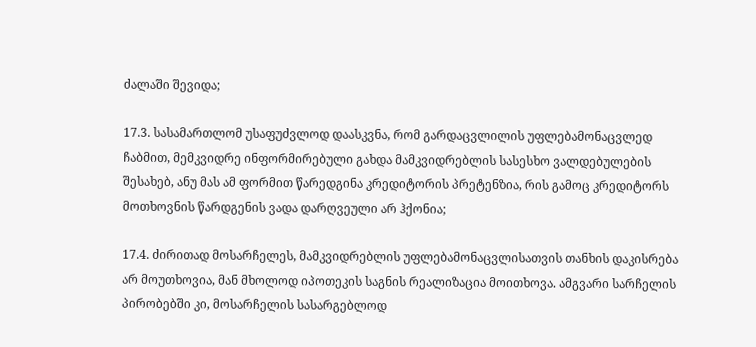ძალაში შევიდა;

17.3. სასამართლომ უსაფუძვლოდ დაასკვნა, რომ გარდაცვლილის უფლებამონაცვლედ ჩაბმით, მემკვიდრე ინფორმირებული გახდა მამკვიდრებლის სასესხო ვალდებულების შესახებ, ანუ მას ამ ფორმით წარედგინა კრედიტორის პრეტენზია, რის გამოც კრედიტორს მოთხოვნის წარდგენის ვადა დარღვეული არ ჰქონია;

17.4. ძირითად მოსარჩელეს, მამკვიდრებლის უფლებამონაცვლისათვის თანხის დაკისრება არ მოუთხოვია, მან მხოლოდ იპოთეკის საგნის რეალიზაცია მოითხოვა. ამგვარი სარჩელის პირობებში კი, მოსარჩელის სასარგებლოდ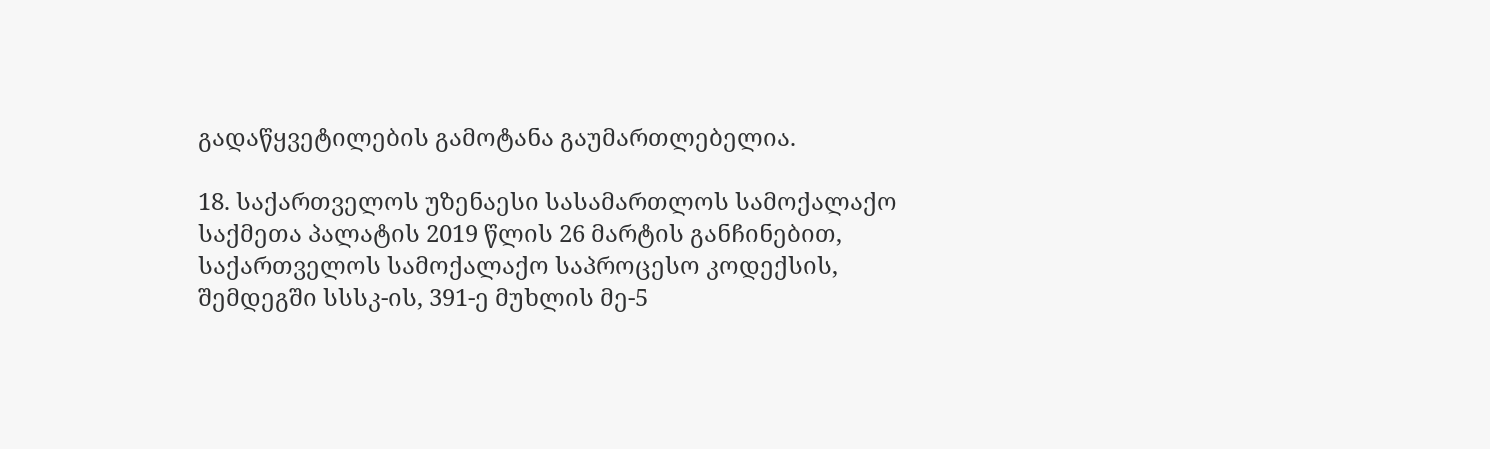გადაწყვეტილების გამოტანა გაუმართლებელია.

18. საქართველოს უზენაესი სასამართლოს სამოქალაქო საქმეთა პალატის 2019 წლის 26 მარტის განჩინებით, საქართველოს სამოქალაქო საპროცესო კოდექსის, შემდეგში სსსკ-ის, 391-ე მუხლის მე-5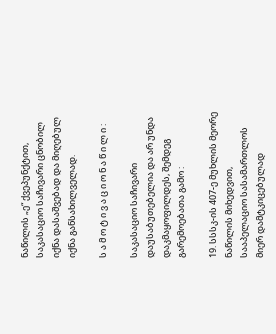ნაწილის „ე“ ქვეპუნქტით, საკასაციო საჩივარი ცნობილ იქნა დასაშვებად და მიღებულ იქნა განსახილველად.

ს ა მ ო ტ ი ვ ა ც ი ო ნ ა წ ი ლ ი :

საკასაციო საჩივარი დაუსაბუთებელია და არ უნდა დაკმაყოფილდეს, შემდეგ გარემოებათა გამო :

19. სსსკ-ის 407-ე მუხლის მეორე ნაწილის მიხედვით, სააპელაციო სასამართლოს მიერ დამტკიცებულად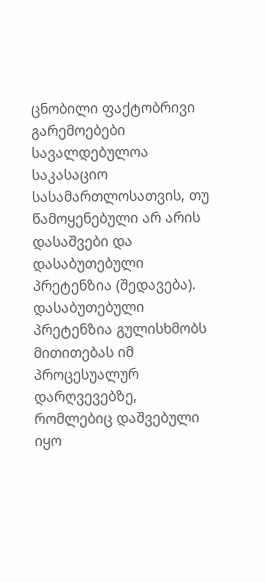ცნობილი ფაქტობრივი გარემოებები სავალდებულოა საკასაციო სასამართლოსათვის, თუ წამოყენებული არ არის დასაშვები და დასაბუთებული პრეტენზია (შედავება). დასაბუთებული პრეტენზია გულისხმობს მითითებას იმ პროცესუალურ დარღვევებზე, რომლებიც დაშვებული იყო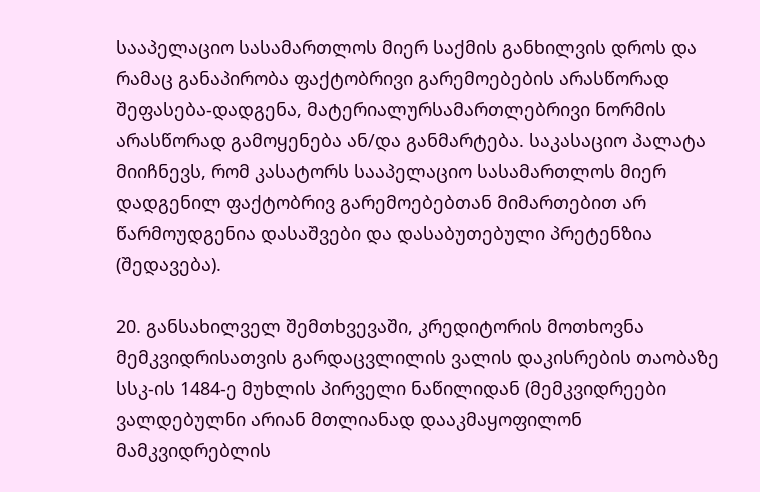სააპელაციო სასამართლოს მიერ საქმის განხილვის დროს და რამაც განაპირობა ფაქტობრივი გარემოებების არასწორად შეფასება-დადგენა, მატერიალურსამართლებრივი ნორმის არასწორად გამოყენება ან/და განმარტება. საკასაციო პალატა მიიჩნევს, რომ კასატორს სააპელაციო სასამართლოს მიერ დადგენილ ფაქტობრივ გარემოებებთან მიმართებით არ წარმოუდგენია დასაშვები და დასაბუთებული პრეტენზია (შედავება).

20. განსახილველ შემთხვევაში, კრედიტორის მოთხოვნა მემკვიდრისათვის გარდაცვლილის ვალის დაკისრების თაობაზე სსკ-ის 1484-ე მუხლის პირველი ნაწილიდან (მემკვიდრეები ვალდებულნი არიან მთლიანად დააკმაყოფილონ მამკვიდრებლის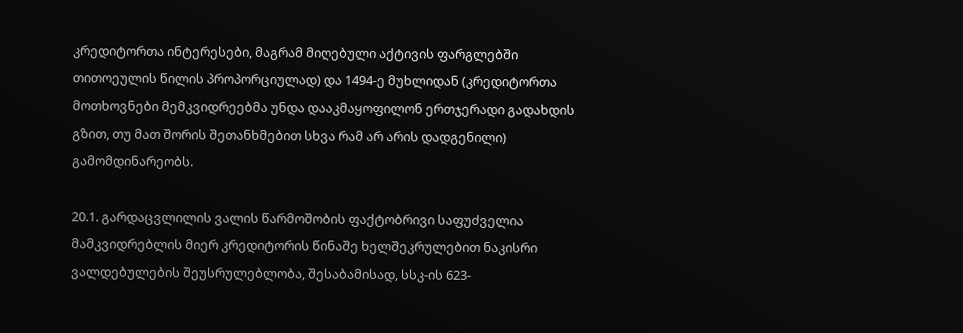კრედიტორთა ინტერესები, მაგრამ მიღებული აქტივის ფარგლებში თითოეულის წილის პროპორციულად) და 1494-ე მუხლიდან (კრედიტორთა მოთხოვნები მემკვიდრეებმა უნდა დააკმაყოფილონ ერთჯერადი გადახდის გზით, თუ მათ შორის შეთანხმებით სხვა რამ არ არის დადგენილი) გამომდინარეობს.

20.1. გარდაცვლილის ვალის წარმოშობის ფაქტობრივი საფუძველია მამკვიდრებლის მიერ კრედიტორის წინაშე ხელშეკრულებით ნაკისრი ვალდებულების შეუსრულებლობა, შესაბამისად, სსკ-ის 623-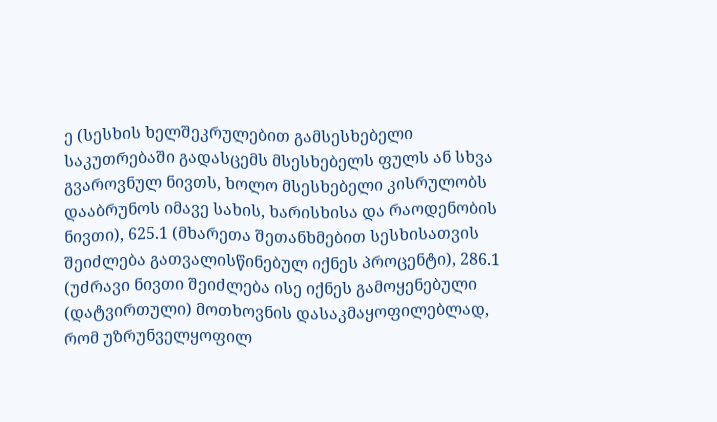ე (სესხის ხელშეკრულებით გამსესხებელი საკუთრებაში გადასცემს მსესხებელს ფულს ან სხვა გვაროვნულ ნივთს, ხოლო მსესხებელი კისრულობს დააბრუნოს იმავე სახის, ხარისხისა და რაოდენობის ნივთი), 625.1 (მხარეთა შეთანხმებით სესხისათვის შეიძლება გათვალისწინებულ იქნეს პროცენტი), 286.1 (უძრავი ნივთი შეიძლება ისე იქნეს გამოყენებული (დატვირთული) მოთხოვნის დასაკმაყოფილებლად, რომ უზრუნველყოფილ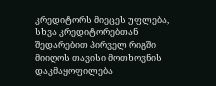კრედიტორს მიეცეს უფლება, სხვა კრედიტორებთან შედარებით პირველ რიგში მიიღოს თავისი მოთხოვნის დაკმაყოფილება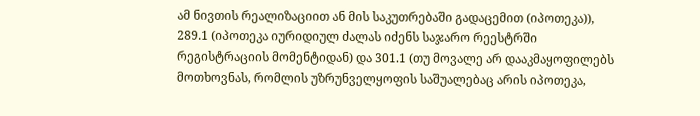ამ ნივთის რეალიზაციით ან მის საკუთრებაში გადაცემით (იპოთეკა)), 289.1 (იპოთეკა იურიდიულ ძალას იძენს საჯარო რეესტრში რეგისტრაციის მომენტიდან) და 301.1 (თუ მოვალე არ დააკმაყოფილებს მოთხოვნას, რომლის უზრუნველყოფის საშუალებაც არის იპოთეკა,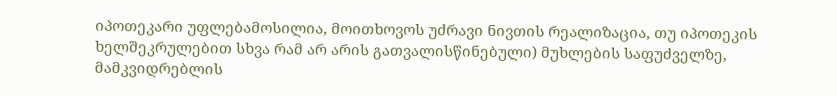იპოთეკარი უფლებამოსილია, მოითხოვოს უძრავი ნივთის რეალიზაცია, თუ იპოთეკის ხელშეკრულებით სხვა რამ არ არის გათვალისწინებული) მუხლების საფუძველზე, მამკვიდრებლის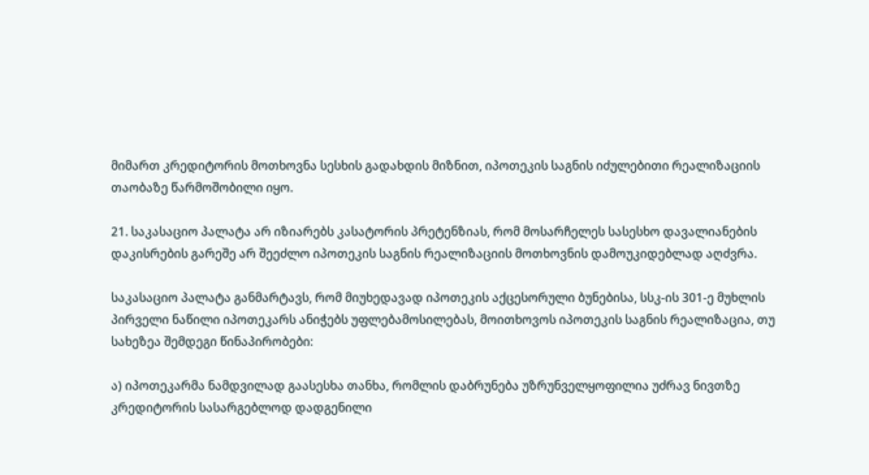მიმართ კრედიტორის მოთხოვნა სესხის გადახდის მიზნით, იპოთეკის საგნის იძულებითი რეალიზაციის თაობაზე წარმოშობილი იყო.

21. საკასაციო პალატა არ იზიარებს კასატორის პრეტენზიას, რომ მოსარჩელეს სასესხო დავალიანების დაკისრების გარეშე არ შეეძლო იპოთეკის საგნის რეალიზაციის მოთხოვნის დამოუკიდებლად აღძვრა.

საკასაციო პალატა განმარტავს, რომ მიუხედავად იპოთეკის აქცესორული ბუნებისა, სსკ-ის 301-ე მუხლის პირველი ნაწილი იპოთეკარს ანიჭებს უფლებამოსილებას, მოითხოვოს იპოთეკის საგნის რეალიზაცია, თუ სახეზეა შემდეგი წინაპირობები:

ა) იპოთეკარმა ნამდვილად გაასესხა თანხა, რომლის დაბრუნება უზრუნველყოფილია უძრავ ნივთზე კრედიტორის სასარგებლოდ დადგენილი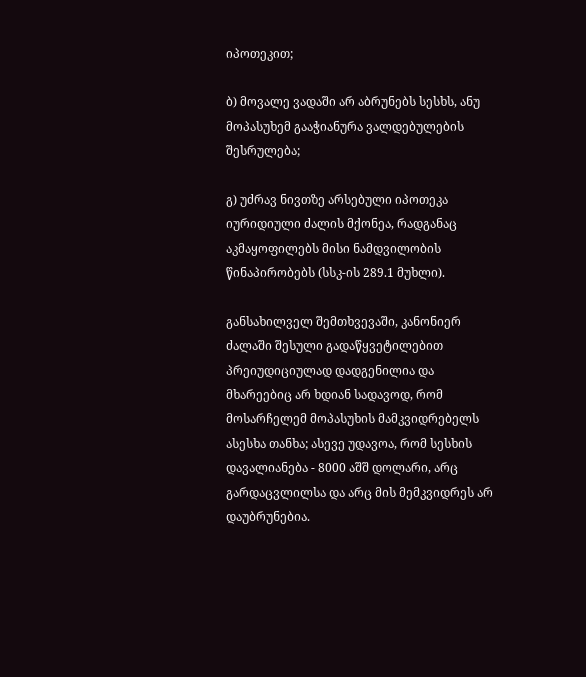იპოთეკით;

ბ) მოვალე ვადაში არ აბრუნებს სესხს, ანუ მოპასუხემ გააჭიანურა ვალდებულების შესრულება;

გ) უძრავ ნივთზე არსებული იპოთეკა იურიდიული ძალის მქონეა, რადგანაც აკმაყოფილებს მისი ნამდვილობის წინაპირობებს (სსკ-ის 289.1 მუხლი).

განსახილველ შემთხვევაში, კანონიერ ძალაში შესული გადაწყვეტილებით პრეიუდიციულად დადგენილია და მხარეებიც არ ხდიან სადავოდ, რომ მოსარჩელემ მოპასუხის მამკვიდრებელს ასესხა თანხა; ასევე უდავოა, რომ სესხის დავალიანება - 8000 აშშ დოლარი, არც გარდაცვლილსა და არც მის მემკვიდრეს არ დაუბრუნებია.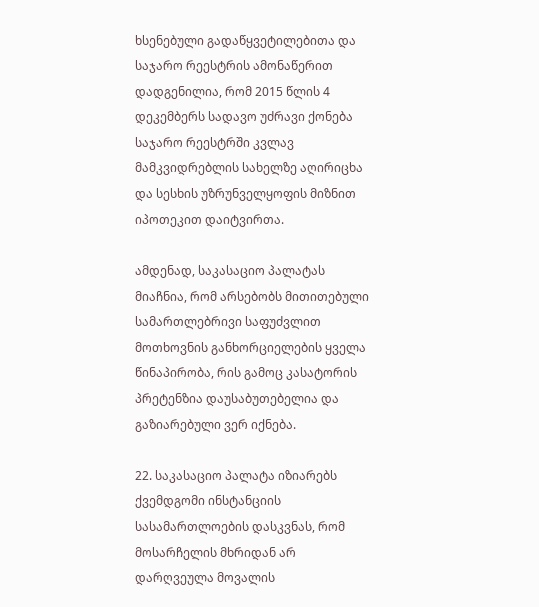ხსენებული გადაწყვეტილებითა და საჯარო რეესტრის ამონაწერით დადგენილია, რომ 2015 წლის 4 დეკემბერს სადავო უძრავი ქონება საჯარო რეესტრში კვლავ მამკვიდრებლის სახელზე აღირიცხა და სესხის უზრუნველყოფის მიზნით იპოთეკით დაიტვირთა.

ამდენად, საკასაციო პალატას მიაჩნია, რომ არსებობს მითითებული სამართლებრივი საფუძვლით მოთხოვნის განხორციელების ყველა წინაპირობა, რის გამოც კასატორის პრეტენზია დაუსაბუთებელია და გაზიარებული ვერ იქნება.

22. საკასაციო პალატა იზიარებს ქვემდგომი ინსტანციის სასამართლოების დასკვნას, რომ მოსარჩელის მხრიდან არ დარღვეულა მოვალის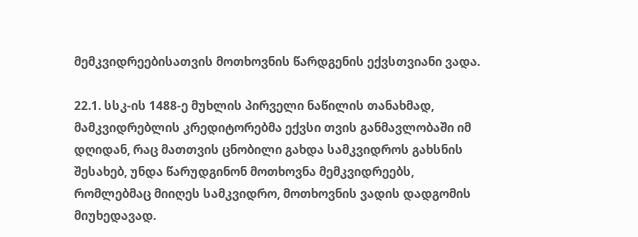მემკვიდრეებისათვის მოთხოვნის წარდგენის ექვსთვიანი ვადა.

22.1. სსკ-ის 1488-ე მუხლის პირველი ნაწილის თანახმად, მამკვიდრებლის კრედიტორებმა ექვსი თვის განმავლობაში იმ დღიდან, რაც მათთვის ცნობილი გახდა სამკვიდროს გახსნის შესახებ, უნდა წარუდგინონ მოთხოვნა მემკვიდრეებს, რომლებმაც მიიღეს სამკვიდრო, მოთხოვნის ვადის დადგომის მიუხედავად.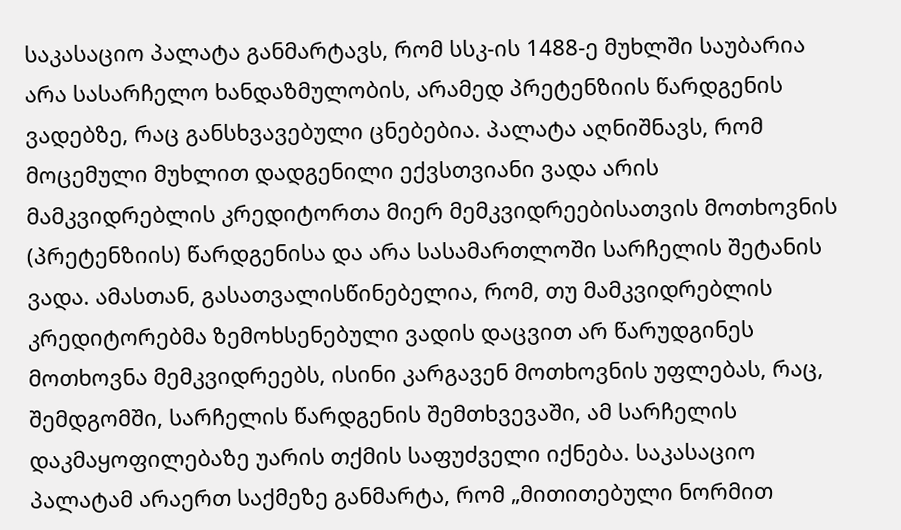საკასაციო პალატა განმარტავს, რომ სსკ-ის 1488-ე მუხლში საუბარია არა სასარჩელო ხანდაზმულობის, არამედ პრეტენზიის წარდგენის ვადებზე, რაც განსხვავებული ცნებებია. პალატა აღნიშნავს, რომ მოცემული მუხლით დადგენილი ექვსთვიანი ვადა არის მამკვიდრებლის კრედიტორთა მიერ მემკვიდრეებისათვის მოთხოვნის (პრეტენზიის) წარდგენისა და არა სასამართლოში სარჩელის შეტანის ვადა. ამასთან, გასათვალისწინებელია, რომ, თუ მამკვიდრებლის კრედიტორებმა ზემოხსენებული ვადის დაცვით არ წარუდგინეს მოთხოვნა მემკვიდრეებს, ისინი კარგავენ მოთხოვნის უფლებას, რაც, შემდგომში, სარჩელის წარდგენის შემთხვევაში, ამ სარჩელის დაკმაყოფილებაზე უარის თქმის საფუძველი იქნება. საკასაციო პალატამ არაერთ საქმეზე განმარტა, რომ „მითითებული ნორმით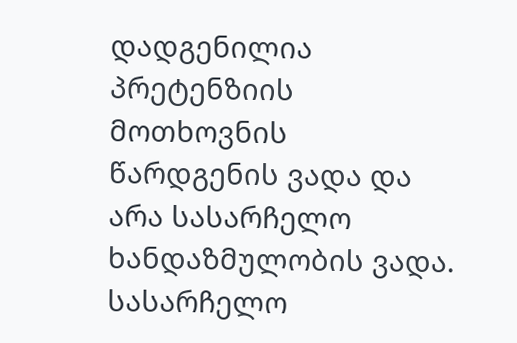დადგენილია პრეტენზიის მოთხოვნის წარდგენის ვადა და არა სასარჩელო ხანდაზმულობის ვადა. სასარჩელო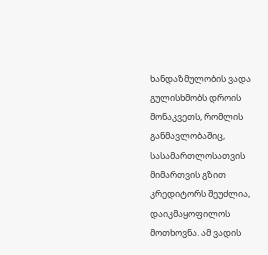ხანდაზმულობის ვადა გულისხმობს დროის მონაკვეთს, რომლის განმავლობაშიც, სასამართლოსათვის მიმართვის გზით კრედიტორს შეუძლია, დაიკმაყოფილოს მოთხოვნა. ამ ვადის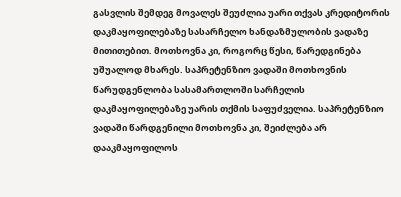გასვლის შემდეგ მოვალეს შეუძლია უარი თქვას კრედიტორის დაკმაყოფილებაზე სასარჩელო ხანდაზმულობის ვადაზე მითითებით. მოთხოვნა კი, როგორც წესი, წარედგინება უშუალოდ მხარეს. საპრეტენზიო ვადაში მოთხოვნის წარუდგენლობა სასამართლოში სარჩელის დაკმაყოფილებაზე უარის თქმის საფუძველია. საპრეტენზიო ვადაში წარდგენილი მოთხოვნა კი, შეიძლება არ დააკმაყოფილოს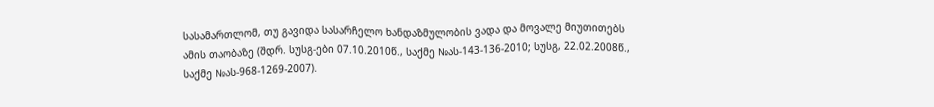სასამართლომ, თუ გავიდა სასარჩელო ხანდაზმულობის ვადა და მოვალე მიუთითებს ამის თაობაზე (შდრ. სუსგ-ები 07.10.2010წ., საქმე №ას-143-136-2010; სუსგ, 22.02.2008წ., საქმე №ას-968-1269-2007).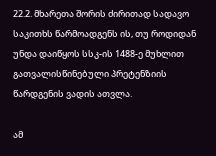22.2. მხარეთა შორის ძირითად სადავო საკითხს წარმოადგენს ის, თუ როდიდან უნდა დაიწყოს სსკ-ის 1488-ე მუხლით გათვალისწინებული პრეტენზიის წარდგენის ვადის ათვლა.

ამ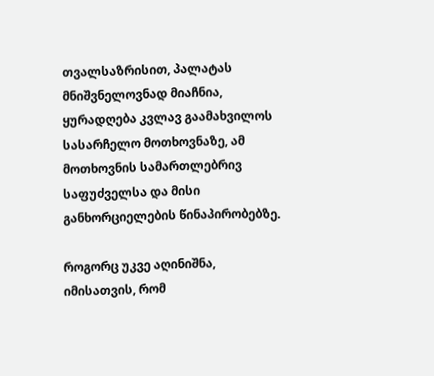თვალსაზრისით, პალატას მნიშვნელოვნად მიაჩნია, ყურადღება კვლავ გაამახვილოს სასარჩელო მოთხოვნაზე, ამ მოთხოვნის სამართლებრივ საფუძველსა და მისი განხორციელების წინაპირობებზე.

როგორც უკვე აღინიშნა, იმისათვის, რომ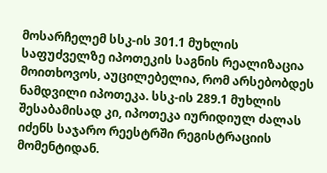მოსარჩელემ სსკ-ის 301.1 მუხლის საფუძველზე იპოთეკის საგნის რეალიზაცია მოითხოვოს, აუცილებელია, რომ არსებობდეს ნამდვილი იპოთეკა. სსკ-ის 289.1 მუხლის შესაბამისად კი, იპოთეკა იურიდიულ ძალას იძენს საჯარო რეესტრში რეგისტრაციის მომენტიდან.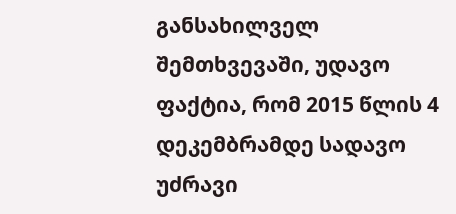განსახილველ შემთხვევაში, უდავო ფაქტია, რომ 2015 წლის 4 დეკემბრამდე სადავო უძრავი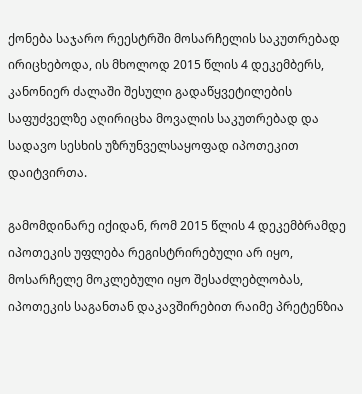ქონება საჯარო რეესტრში მოსარჩელის საკუთრებად ირიცხებოდა, ის მხოლოდ 2015 წლის 4 დეკემბერს, კანონიერ ძალაში შესული გადაწყვეტილების საფუძველზე აღირიცხა მოვალის საკუთრებად და სადავო სესხის უზრუნველსაყოფად იპოთეკით დაიტვირთა.

გამომდინარე იქიდან, რომ 2015 წლის 4 დეკემბრამდე იპოთეკის უფლება რეგისტრირებული არ იყო, მოსარჩელე მოკლებული იყო შესაძლებლობას, იპოთეკის საგანთან დაკავშირებით რაიმე პრეტენზია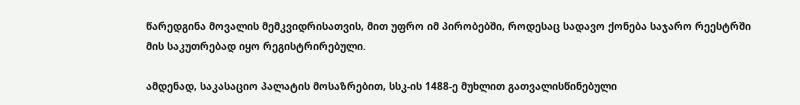წარედგინა მოვალის მემკვიდრისათვის, მით უფრო იმ პირობებში, როდესაც სადავო ქონება საჯარო რეესტრში მის საკუთრებად იყო რეგისტრირებული.

ამდენად, საკასაციო პალატის მოსაზრებით, სსკ-ის 1488-ე მუხლით გათვალისწინებული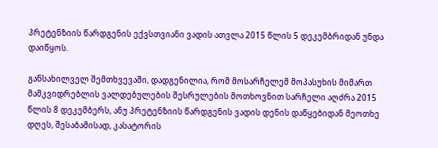პრეტენზიის წარდგენის ექვსთვიანი ვადის ათვლა 2015 წლის 5 დეკემბრიდან უნდა დაიწყოს.

განსახილველ შემთხვევაში, დადგენილია, რომ მოსარჩელემ მოპასუხის მიმართ მამკვიდრებლის ვალდებულების შესრულების მოთხოვნით სარჩელი აღძრა 2015 წლის 8 დეკემბერს, ანუ პრეტენზიის წარდგენის ვადის დენის დაწყებიდან მეოთხე დღეს, შესაბამისად, კასატორის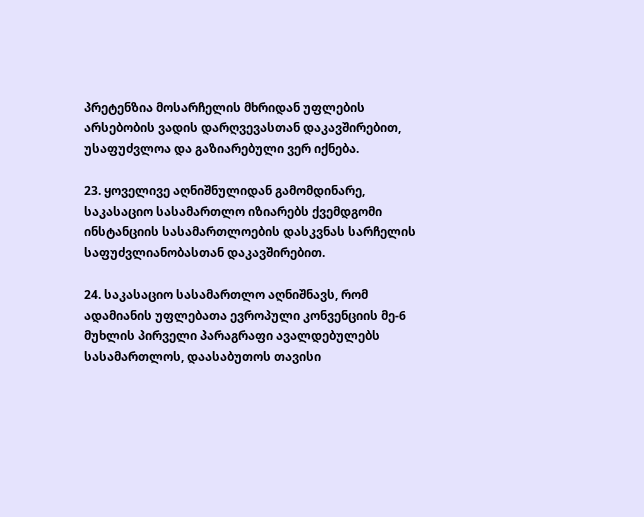პრეტენზია მოსარჩელის მხრიდან უფლების არსებობის ვადის დარღვევასთან დაკავშირებით, უსაფუძვლოა და გაზიარებული ვერ იქნება.

23. ყოველივე აღნიშნულიდან გამომდინარე, საკასაციო სასამართლო იზიარებს ქვემდგომი ინსტანციის სასამართლოების დასკვნას სარჩელის საფუძვლიანობასთან დაკავშირებით.

24. საკასაციო სასამართლო აღნიშნავს, რომ ადამიანის უფლებათა ევროპული კონვენციის მე-6 მუხლის პირველი პარაგრაფი ავალდებულებს სასამართლოს, დაასაბუთოს თავისი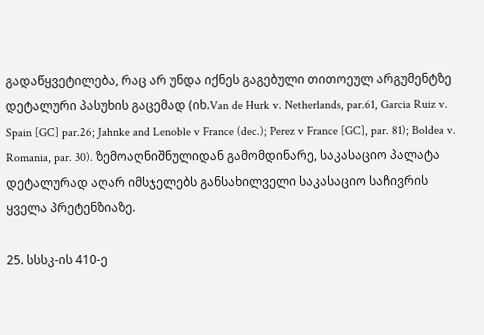გადაწყვეტილება, რაც არ უნდა იქნეს გაგებული თითოეულ არგუმენტზე დეტალური პასუხის გაცემად (იხ.Van de Hurk v. Netherlands, par.61, Garcia Ruiz v. Spain [GC] par.26; Jahnke and Lenoble v France (dec.); Perez v France [GC], par. 81); Boldea v. Romania, par. 30). ზემოაღნიშნულიდან გამომდინარე, საკასაციო პალატა დეტალურად აღარ იმსჯელებს განსახილველი საკასაციო საჩივრის ყველა პრეტენზიაზე.

25. სსსკ-ის 410-ე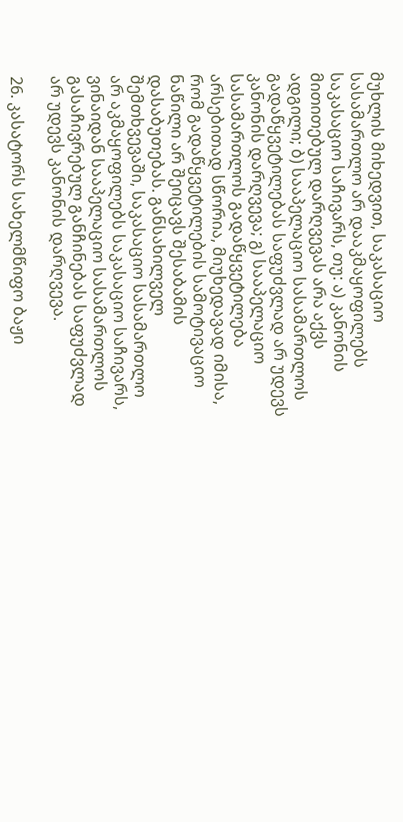მუხლის მიხედვით, საკასაციო სასამართლო არ დააკმაყოფილებს საკასაციო საჩივარს, თუ: ა) კანონის მითითებულ დარღვევას არა აქვს ადგილი; ბ) სააპელაციო სასამართლოს გადაწყვეტილებას საფუძვლად არ უდევს კანონის დარღვევა; გ) სააპელაციო სასამართლოს გადაწყვეტილება არსებითად სწორია, მიუხედავად იმისა, რომ გადაწყვეტილების სამოტივაციო ნაწილი არ შეიცავს შესაბამის დასაბუთებას. განსახილველ შემთხვევაში, საკასაციო სასამართლო არ აკმაყოფილებს საკასაციო საჩივარს, ვინაიდან სააპელაციო სასამართლოს გასაჩივრებულ განჩინებას საფუძვლად არ უდევს კანონის დარღვევა.

26. კასატორს სახელმწიფო ბაჟი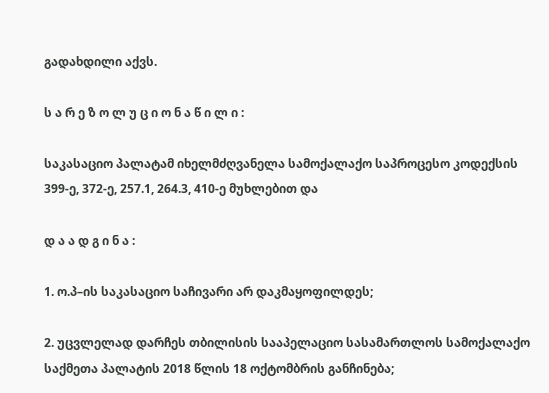გადახდილი აქვს.

ს ა რ ე ზ ო ლ უ ც ი ო ნ ა წ ი ლ ი :

საკასაციო პალატამ იხელმძღვანელა სამოქალაქო საპროცესო კოდექსის 399-ე, 372-ე, 257.1, 264.3, 410-ე მუხლებით და

დ ა ა დ გ ი ნ ა :

1. ო.პ–ის საკასაციო საჩივარი არ დაკმაყოფილდეს;

2. უცვლელად დარჩეს თბილისის სააპელაციო სასამართლოს სამოქალაქო საქმეთა პალატის 2018 წლის 18 ოქტომბრის განჩინება;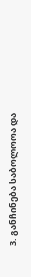3. განჩინება საბოლოოა და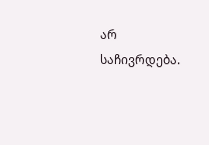არ საჩივრდება.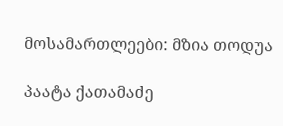მოსამართლეები: მზია თოდუა

პაატა ქათამაძე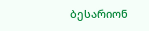ბესარიონ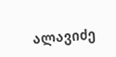ალავიძე